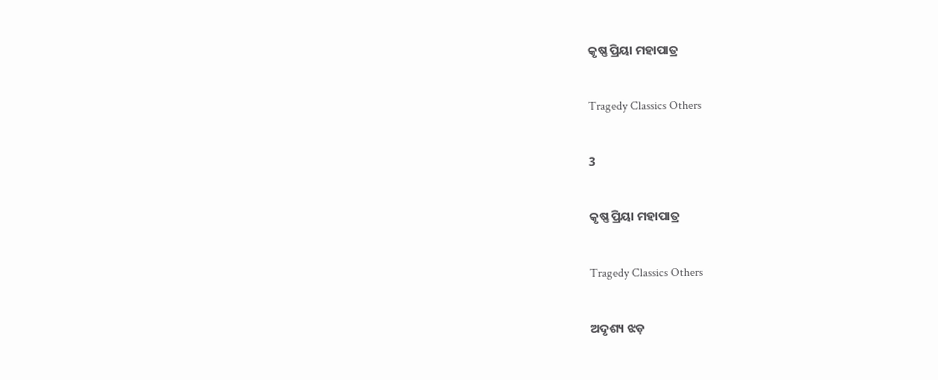କୃଷ୍ଣ ପ୍ରିୟା ମହାପାତ୍ର

Tragedy Classics Others

3

କୃଷ୍ଣ ପ୍ରିୟା ମହାପାତ୍ର

Tragedy Classics Others

ଅଦୃଶ୍ୟ ଝଡ଼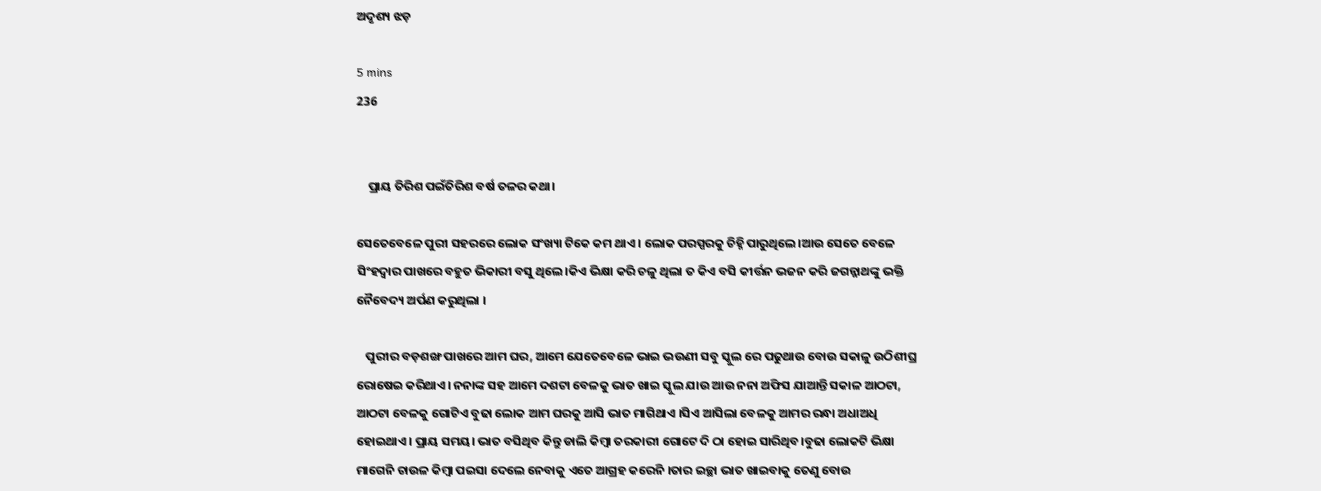ଅଦୃଶ୍ୟ ଝଡ଼

5 mins
236


    ପ୍ରାୟ ତିରିଶ ପଇଁତିରିଶ ବର୍ଷ ତଳର କଥା।

ସେତେବେଳେ ପୁରୀ ସହରରେ ଲୋକ ସଂଖ୍ୟା ଟିକେ କମ ଥାଏ। ଲୋକ ପରସ୍ପରକୁ ଚିହ୍ନି ପାରୁଥିଲେ।ଆଉ ସେତେ ବେଳେ ସିଂହଦ୍ୱାର ପାଖରେ ବହୁତ ଭିକାରୀ ବସୁ ଥିଲେ।କିଏ ଭିକ୍ଷା କରି ଚଳୁ ଥିଲା ତ କିଏ ବସି କୀର୍ତ୍ତନ ଭଜନ କରି ଜଗନ୍ନାଥଙ୍କୁ ଭକ୍ତି ନୈବେଦ୍ୟ ଅର୍ପଣ କରୁଥିଲା ।

   ପୁରୀର ବଡ଼ଶଙ୍ଖ ପାଖରେ ଆମ ଘର, ଆମେ ଯେତେବେଳେ ଭାଇ ଭଉଣୀ ସବୁ ସ୍କୁଲ ରେ ପଢୁଥାଉ ବୋଉ ସକାଳୁ ଉଠିଶୀଘ୍ର ରୋଷେଇ କରିଥାଏ। ନନାଙ୍କ ସହ ଆମେ ଦଶଟା ବେଳକୁ ଭାତ ଖାଇ ସ୍କୁଲ ଯାଉ ଆଉ ନନା ଅଫିସ ଯାଆନ୍ତି ସକାଳ ଆଠଟା, ଆଠଟା ବେଳକୁ ଗୋଟିଏ ବୁଢା ଲୋକ ଆମ ଘରକୁ ଆସି ଭାତ ମାଗିଥାଏ ।ସିଏ ଆସିଲା ବେଳକୁ ଆମର ରନ୍ଧା ଅଧାଅଧି ହୋଇଥାଏ। ପ୍ରାୟ ସମୟ। ଭାତ ବସିଥିବ କିନ୍ତୁ ଡାଲି କିମ୍ବା ତରକାରୀ ଗୋଟେ ଦି ଠା ହୋଇ ସାରିଥିବ।ବୁଢା ଲୋକଟି ଭିକ୍ଷା ମାଗେନି ଚାଉଳ କିମ୍ବା ପଇସା ଦେଲେ ନେବାକୁ ଏତେ ଆଗ୍ରହ କରେନି ।ତାର ଇଚ୍ଛା ଭାତ ଖାଇବାକୁ ତେଣୁ ବୋଉ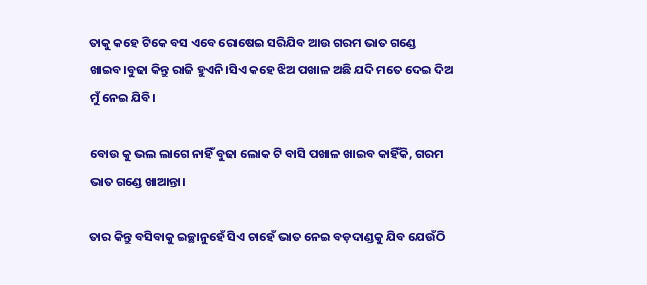ତାକୁ କହେ ଟିକେ ବସ ଏବେ ରୋଷେଇ ସରିଯିବ ଆଉ ଗରମ ଭାତ ଗଣ୍ଡେ ଖାଇବ।ବୁଢା କିନ୍ତୁ ରାଜି ହୁଏନି।ସିଏ କହେ ଝିଅ ପଖାଳ ଅଛି ଯଦି ମତେ ଦେଇ ଦିଅ ମୁଁ ନେଇ ଯିବି।

ବୋଉ କୁ ଭଲ ଲାଗେ ନାହିଁ ବୁଢା ଲୋକ ଟି ବାସି ପଖାଳ ଖାଇବ କାହିଁକି, ଗରମ ଭାତ ଗଣ୍ଡେ ଖାଆନ୍ତା।

ତାର କିନ୍ତୁ ବସିବାକୁ ଇଚ୍ଛାନୁହେଁ ସିଏ ଚାହେଁ ଭାତ ନେଇ ବଡ଼ଦାଣ୍ଡକୁ ଯିବ ଯେଉଁଠି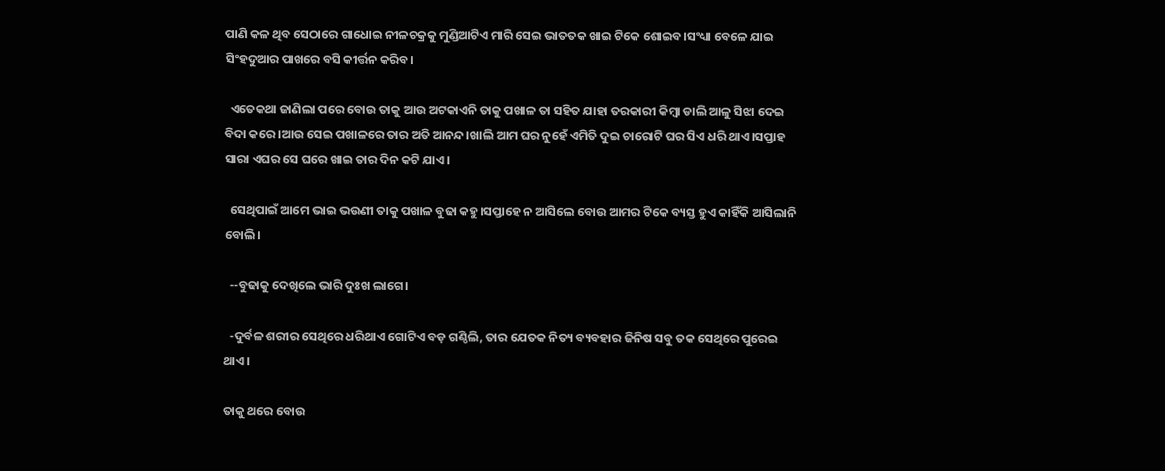ପାଣି କଳ ଥିବ ସେଠାରେ ଗାଧୋଇ ନୀଳଚକ୍ରକୁ ମୁଣ୍ଡିଆଟିଏ ମାରି ସେଇ ଭାତତକ ଖାଇ ଟିକେ ଶୋଇବ।ସଂଧ୍ୟା ବେଳେ ଯାଇ ସିଂହଦୁଆର ପାଖରେ ବସି କୀର୍ତ୍ତନ କରିବ।

  ଏତେକଥା ଜାଣିଲା ପରେ ବୋଉ ତାକୁ ଆଉ ଅଟକାଏନି ତାକୁ ପଖାଳ ତା ସହିତ ଯାହା ତରକାରୀ କିମ୍ବା ଡାଲି ଆଳୁ ସିଝା ଦେଇ ବିଦା କରେ।ଆଉ ସେଇ ପଖାଳରେ ତାର ଅତି ଆନନ୍ଦ।ଖାଲି ଆମ ଘର ନୁହେଁ ଏମିତି ଦୁଇ ଚାରୋଟି ଘର ସିଏ ଧରି ଥାଏ।ସପ୍ତାହ ସାରା ଏଘର ସେ ଘରେ ଖାଇ ତାର ଦିନ କଟି ଯାଏ।

  ସେଥିପାଇଁ ଆମେ ଭାଇ ଭଉଣୀ ତାକୁ ପଖାଳ ବୁଢା କହୁ।ସପ୍ତାହେ ନ ଆସିଲେ ବୋଉ ଆମର ଟିକେ ବ୍ୟସ୍ତ ହୁଏ କାହିଁକି ଆସିଲାନି ବୋଲି।

  --ବୁଢାକୁ ଦେଖିଲେ ଭାରି ଦୁଃଖ ଲାଗେ।

  -ଦୁର୍ବଳ ଶରୀର ସେଥିରେ ଧରିଥାଏ ଗୋଟିଏ ବଡ଼ ଗଣ୍ଠିଲି, ତାର ଯେତକ ନିତ୍ୟ ବ୍ୟବହାର ଜିନିଷ ସବୁ ତକ ସେଥିରେ ପୁରେଇ ଥାଏ।

ତାକୁ ଥରେ ବୋଉ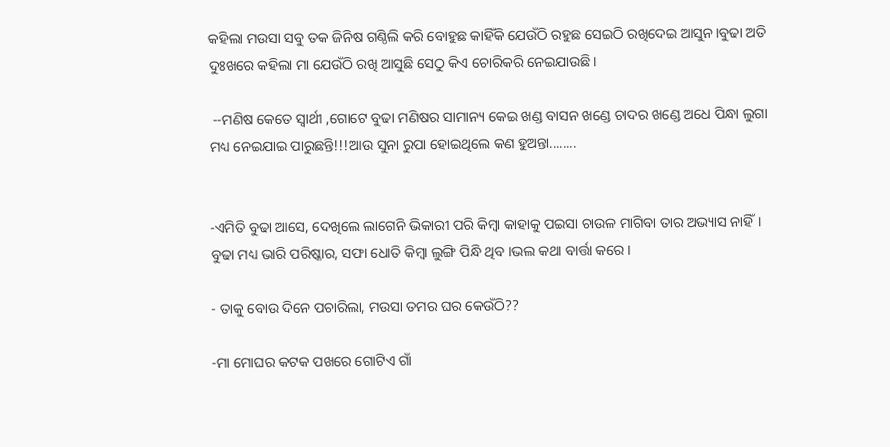କହିଲା ମଉସା ସବୁ ତକ ଜିନିଷ ଗଣ୍ଠିଲି କରି ବୋହୁଛ କାହିଁକି ଯେଉଁଠି ରହୁଛ ସେଇଠି ରଖିଦେଇ ଆସୁନ।ବୁଢା ଅତି ଦୁଃଖରେ କହିଲା ମା ଯେଉଁଠି ରଖି ଆସୁଛି ସେଠୁ କିଏ ଚୋରିକରି ନେଇଯାଉଛି।

 --ମଣିଷ କେତେ ସ୍ୱାର୍ଥୀ ,ଗୋଟେ ବୁଢା ମଣିଷର ସାମାନ୍ୟ କେଇ ଖଣ୍ଡ ବାସନ ଖଣ୍ଡେ ଚାଦର ଖଣ୍ଡେ ଅଧେ ପିନ୍ଧା ଲୁଗା ମଧ୍ୟ ନେଇଯାଇ ପାରୁଛନ୍ତି!!!ଆଉ ସୁନା ରୁପା ହୋଇଥିଲେ କଣ ହୁଅନ୍ତା........


-ଏମିତି ବୁଢା ଆସେ, ଦେଖିଲେ ଲାଗେନି ଭିକାରୀ ପରି କିମ୍ବା କାହାକୁ ପଇସା ଚାଉଳ ମାଗିବା ତାର ଅଭ୍ୟାସ ନାହିଁ। ବୁଢା ମଧ୍ୟ ଭାରି ପରିଷ୍କାର, ସଫା ଧୋତି କିମ୍ବା ଲୁଙ୍ଗି ପିନ୍ଧି ଥିବ ।ଭଲ କଥା ବାର୍ତ୍ତା କରେ।

- ତାକୁ ବୋଉ ଦିନେ ପଚାରିଲା, ମଉସା ତମର ଘର କେଉଁଠି??

-ମା ମୋଘର କଟକ ପଖରେ ଗୋଟିଏ ଗାଁ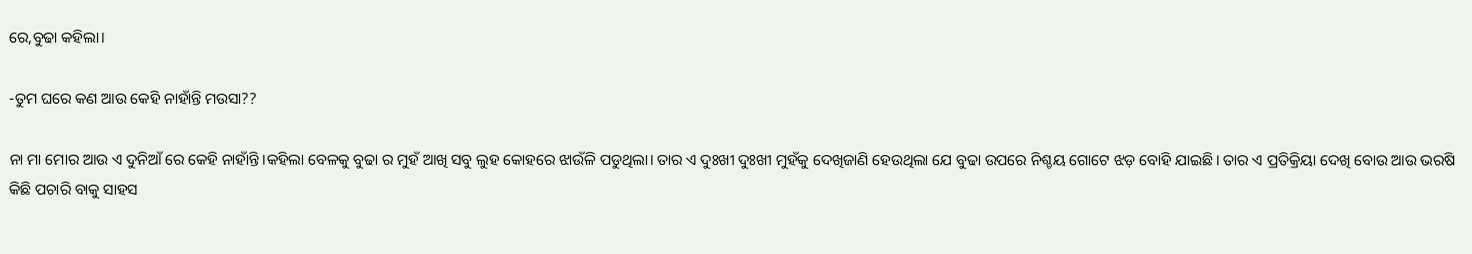ରେ,ବୁଢା କହିଲା।

-ତୁମ ଘରେ କଣ ଆଉ କେହି ନାହାଁନ୍ତି ମଉସା??

ନା ମା ମୋର ଆଉ ଏ ଦୁନିଆଁ ରେ କେହି ନାହାଁନ୍ତି।କହିଲା ବେଳକୁ ବୁଢା ର ମୁହଁ ଆଖି ସବୁ ଲୁହ କୋହରେ ଝାଉଁଳି ପଡୁଥିଲା। ତାର ଏ ଦୁଃଖୀ ଦୁଃଖୀ ମୁହଁକୁ ଦେଖିଜାଣି ହେଉଥିଲା ଯେ ବୁଢା ଉପରେ ନିଶ୍ଚୟ ଗୋଟେ ଝଡ଼ ବୋହି ଯାଇଛି। ତାର ଏ ପ୍ରତିକ୍ରିୟା ଦେଖି ବୋଉ ଆଉ ଭରଷି କିଛି ପଚାରି ବାକୁ ସାହସ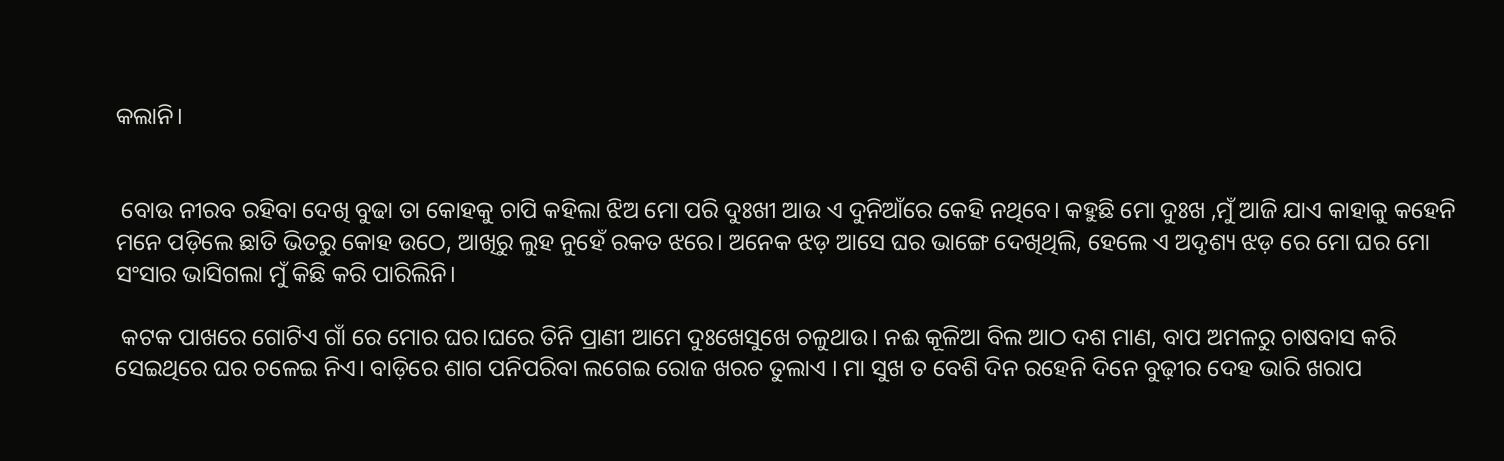କଲାନି।


 ବୋଉ ନୀରବ ରହିବା ଦେଖି ବୁଢା ତା କୋହକୁ ଚାପି କହିଲା ଝିଅ ମୋ ପରି ଦୁଃଖୀ ଆଉ ଏ ଦୁନିଆଁରେ କେହି ନଥିବେ। କହୁଛି ମୋ ଦୁଃଖ ,ମୁଁ ଆଜି ଯାଏ କାହାକୁ କହେନି ମନେ ପଡ଼ିଲେ ଛାତି ଭିତରୁ କୋହ ଉଠେ, ଆଖିରୁ ଲୁହ ନୁହେଁ ରକତ ଝରେ। ଅନେକ ଝଡ଼ ଆସେ ଘର ଭାଙ୍ଗେ ଦେଖିଥିଲି, ହେଲେ ଏ ଅଦୃଶ୍ୟ ଝଡ଼ ରେ ମୋ ଘର ମୋ ସଂସାର ଭାସିଗଲା ମୁଁ କିଛି କରି ପାରିଲିନି।

 କଟକ ପାଖରେ ଗୋଟିଏ ଗାଁ ରେ ମୋର ଘର।ଘରେ ତିନି ପ୍ରାଣୀ ଆମେ ଦୁଃଖେସୁଖେ ଚଳୁଥାଉ। ନଈ କୂଳିଆ ବିଲ ଆଠ ଦଶ ମାଣ, ବାପ ଅମଳରୁ ଚାଷବାସ କରି ସେଇଥିରେ ଘର ଚଳେଇ ନିଏ। ବାଡ଼ିରେ ଶାଗ ପନିପରିବା ଲଗେଇ ରୋଜ ଖରଚ ତୁଲାଏ । ମା ସୁଖ ତ ବେଶି ଦିନ ରହେନି ଦିନେ ବୁଢ଼ୀର ଦେହ ଭାରି ଖରାପ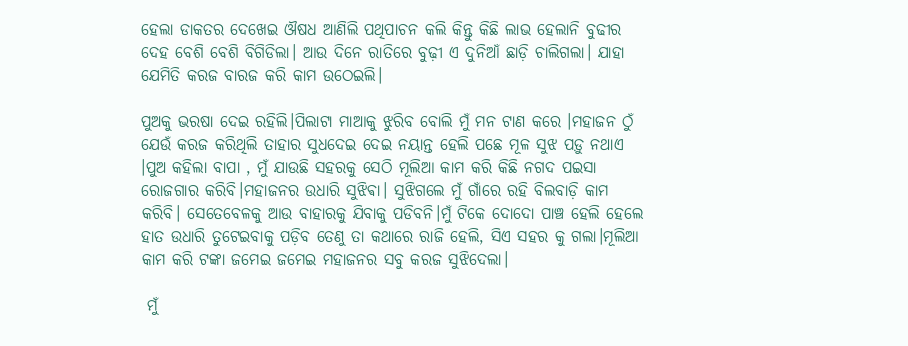ହେଲା ଡାକତର ଦେଖେଇ ଔଷଧ ଆଣିଲି ପଥିପାଚନ କଲି କିନ୍ତୁ କିଛି ଲାଭ ହେଲାନି ବୁଢୀର ଦେହ ବେଶି ବେଶି ବିଗିଡିଲା। ଆଉ ଦିନେ ରାତିରେ ବୁଢ଼ୀ ଏ ଦୁନିଆଁ ଛାଡ଼ି ଚାଲିଗଲା। ଯାହା ଯେମିତି କରଜ ବାରଜ କରି କାମ ଉଠେଇଲି।

ପୁଅକୁ ଭରଷା ଦେଇ ରହିଲି।ପିଲାଟା ମାଆକୁ ଝୁରିବ ବୋଲି ମୁଁ ମନ ଟାଣ କରେ ।ମହାଜନ ଠୁଁ ଯେଉଁ କରଜ କରିଥିଲି ତାହାର ସୁଧଦେଇ ଦେଇ ନୟାନ୍ତ ହେଲି ପଛେ ମୂଳ ସୁଝ ପଡ଼ୁ ନଥାଏ ।ପୁଅ କହିଲା ବାପା , ମୁଁ ଯାଉଛି ସହରକୁ ସେଠି ମୂଲିଆ କାମ କରି କିଛି ନଗଦ ପଇସା ରୋଜଗାର କରିବି।ମହାଜନର ଉଧାରି ସୁଝିଵା। ସୁଝିଗଲେ ମୁଁ ଗାଁରେ ରହି ବିଲବାଡ଼ି କାମ କରିବି। ସେତେବେଳକୁ ଆଉ ବାହାରକୁ ଯିବାକୁ ପଡିବନି।ମୁଁ ଟିକେ ଦୋଦୋ ପାଞ୍ଚ ହେଲି ହେଲେ ହାତ ଉଧାରି ତୁଟେଇବାକୁ ପଡ଼ିବ ତେଣୁ ତା କଥାରେ ରାଜି ହେଲି, ସିଏ ସହର କୁ ଗଲା।ମୂଲିଆ କାମ କରି ଟଙ୍କା ଜମେଇ ଜମେଇ ମହାଜନର ସବୁ କରଜ ସୁଝିଦେଲା।

 ମୁଁ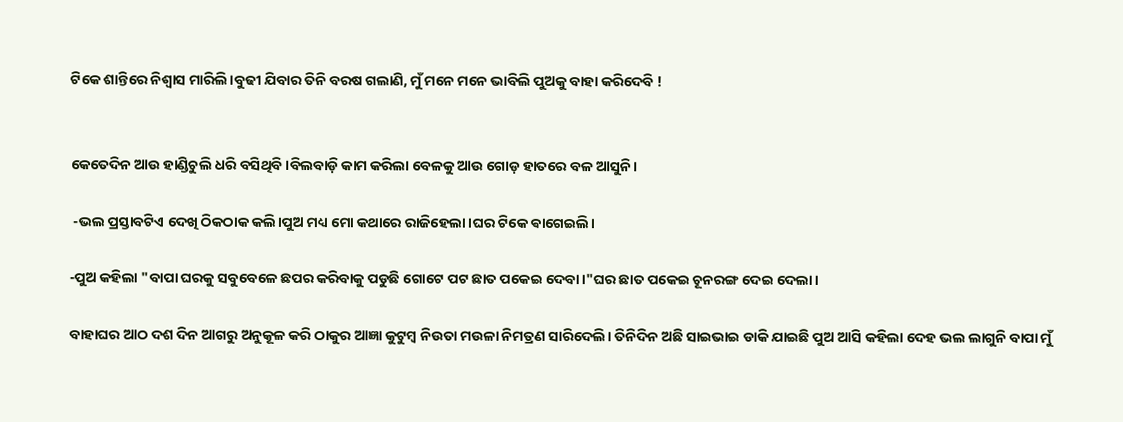ଟିକେ ଶାନ୍ତିରେ ନିଶ୍ୱାସ ମାରିଲି।ବୁଢୀ ଯିବାର ତିନି ବରଷ ଗଲାଣି, ମୁଁ ମନେ ମନେ ଭାବିଲି ପୁଅକୁ ବାହା କରିଦେବି !


କେତେଦିନ ଆଉ ହାଣ୍ଡିଚୁଲି ଧରି ବସିଥିବି।ବିଲବାଡ଼ି କାମ କରିଲା ବେଳକୁ ଆଉ ଗୋଡ଼ ହାତରେ ବଳ ଆସୁନି।

 -ଭଲ ପ୍ରସ୍ତାବଟିଏ ଦେଖି ଠିକଠାକ କଲି।ପୁଅ ମଧ୍ୟ ମୋ କଥାରେ ରାଜିହେଲା।ଘର ଟିକେ ଵାଗେଇଲି।

-ପୁଅ କହିଲା "ବାପା ଘରକୁ ସବୁବେଳେ ଛପର କରିବାକୁ ପଡୁଛି ଗୋଟେ ପଟ ଛାତ ପକେଇ ଦେବା।"ଘର ଛାତ ପକେଇ ଚୂନରଙ୍ଗ ଦେଇ ଦେଲା।

ବାହାଘର ଆଠ ଦଶ ଦିନ ଆଗରୁ ଅନୁକୂଳ କରି ଠାକୁର ଆଜ୍ଞା କୁଟୁମ୍ବ ନିଉତା ମଉଳା ନିମତ୍ରଣ ସାରିଦେଲି। ତିନିଦିନ ଅଛି ସାଇଭାଇ ଡାକି ଯାଇଛି ପୁଅ ଆସି କହିଲା ଦେହ ଭଲ ଲାଗୁନି ବାପା ମୁଁ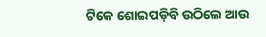ଟିକେ ଶୋଇପଡ଼ିବି ଉଠିଲେ ଆଉ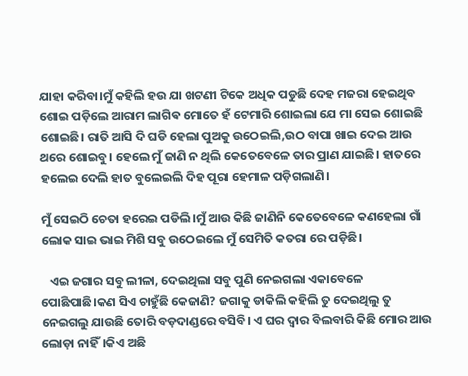ଯାହା କରିବା।ମୁଁ କହିଲି ହଉ ଯା ଖଟଣୀ ଟିକେ ଅଧିକ ପଡୁଛି ଦେହ ମଜରା ହେଇଥିବ ଶୋଇ ପଡ଼ିଲେ ଆରାମ ଲାଗିଵ ମୋତେ ହଁ ଟେମାରି ଶୋଇଲା ଯେ ମା ସେଇ ଶୋଇଛି ଶୋଇଛି। ରାତି ଆସି ଦି ଘଡି ହେଲା ପୁଅକୁ ଉଠେଇଲି,ଉଠ ବାପା ଖାଇ ଦେଇ ଆଉ ଥରେ ଶୋଇବୁ। ହେଲେ ମୁଁ ଜାଣି ନ ଥିଲି କେତେବେଳେ ତାର ପ୍ରାଣ ଯାଇଛି। ହାତରେ ହଲେଇ ଦେଲି ହାତ ବୁଲେଇଲି ଦିହ ପୂରା ହେମାଳ ପଡ଼ିଗଲାଣି।

ମୁଁ ସେଇଠି ଚେତା ହରେଇ ପଡିଲି।ମୁଁ ଆଉ କିଛି ଜାଣିନି କେତେବେଳେ କଣହେଲା ଗାଁ ଲୋକ ସାଇ ଭାଇ ମିଶି ସବୁ ଉଠେଇଲେ ମୁଁ ସେମିତି କତରା ରେ ପଡ଼ିଛି।

   ଏଇ ଜଗାର ସବୁ ଲୀଳା, ଦେଇଥିଲା ସବୁ ପୁଣି ନେଇଗଲା ଏକାବେଳେ ପୋଛିପାଛି।କଣ ସିଏ ଚାହୁଁଛି କେଜାଣି? ଜଗାକୁ ଡାକିଲି କହିଲି ତୁ ଦେଇଥିଲୁ ତୁ ନେଇଗଲୁ ଯାଉଛି ତୋରି ବଡ଼ଦାଣ୍ଡରେ ବସିବି। ଏ ଘର ଦ୍ୱାର ବିଲବାରି କିଛି ମୋର ଆଉ ଲୋଡ଼ା ନାହିଁ।କିଏ ଅଛି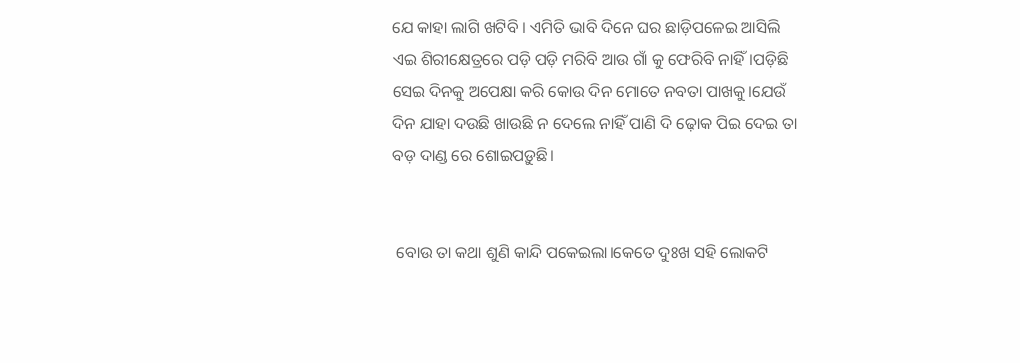ଯେ କାହା ଲାଗି ଖଟିବି । ଏମିତି ଭାବି ଦିନେ ଘର ଛାଡ଼ିପଳେଇ ଆସିଲି ଏଇ ଶିରୀକ୍ଷେତ୍ରରେ ପଡ଼ି ପଡ଼ି ମରିବି ଆଉ ଗାଁ କୁ ଫେରିବି ନାହିଁ।ପଡ଼ିଛି ସେଇ ଦିନକୁ ଅପେକ୍ଷା କରି କୋଉ ଦିନ ମୋତେ ନବତା ପାଖକୁ।ଯେଉଁ ଦିନ ଯାହା ଦଉଛି ଖାଉଛି ନ ଦେଲେ ନାହିଁ ପାଣି ଦି ଢ଼ୋକ ପିଇ ଦେଇ ତା ବଡ଼ ଦାଣ୍ଡ ରେ ଶୋଇପଡ଼ୁଛି।


 ବୋଉ ତା କଥା ଶୁଣି କାନ୍ଦି ପକେଇଲା।କେତେ ଦୁଃଖ ସହି ଲୋକଟି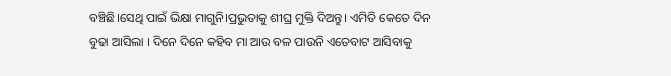ବଞ୍ଚିଛି।ସେଥି ପାଇଁ ଭିକ୍ଷା ମାଗୁନି।ପ୍ରଭୁତାକୁ ଶୀଘ୍ର ମୁକ୍ତି ଦିଅନ୍ତୁ। ଏମିତି କେତେ ଦିନ ବୁଢା ଆସିଲା । ଦିନେ ଦିନେ କହିବ ମା ଆଉ ବଳ ପାଉନି ଏତେବାଟ ଆସିବାକୁ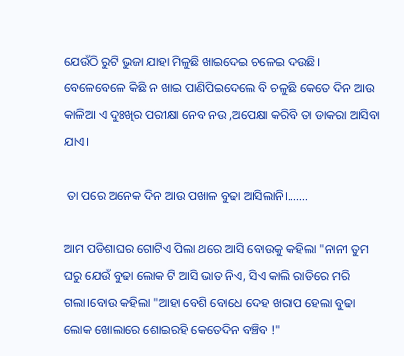ଯେଉଁଠି ରୁଟି ଭୁଜା ଯାହା ମିଳୁଛି ଖାଇଦେଇ ଚଳେଇ ଦଉଛି। ବେଳେବେଳେ କିଛି ନ ଖାଇ ପାଣିପିଇଦେଲେ ବି ଚଳୁଛି କେତେ ଦିନ ଆଉ କାଳିଆ ଏ ଦୁଃଖିର ପରୀକ୍ଷା ନେବ ନଉ ,ଅପେକ୍ଷା କରିବି ତା ଡାକରା ଆସିବା ଯାଏ।

 ତା ପରେ ଅନେକ ଦିନ ଆଉ ପଖାଳ ବୁଢା ଆସିଲାନି।.......

ଆମ ପଡିଶାଘର ଗୋଟିଏ ପିଲା ଥରେ ଆସି ବୋଉକୁ କହିଲା "ନାନୀ ତୁମ ଘରୁ ଯେଉଁ ବୁଢା ଲୋକ ଟି ଆସି ଭାତ ନିଏ, ସିଏ କାଲି ରାତିରେ ମରି ଗଲା।ବୋଉ କହିଲା "ଆହା ବେଶି ବୋଧେ ଦେହ ଖରାପ ହେଲା ବୁଢା ଲୋକ ଖୋଲାରେ ଶୋଇରହି କେତେଦିନ ବଞ୍ଚିବ !"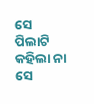ସେ ପିଲାଟି କହିଲା ନା ସେ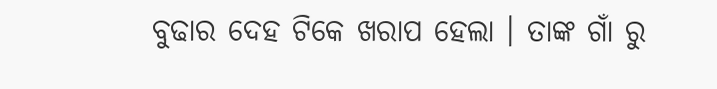ବୁଢାର ଦେହ ଟିକେ ଖରାପ ହେଲା । ତାଙ୍କ ଗାଁ ରୁ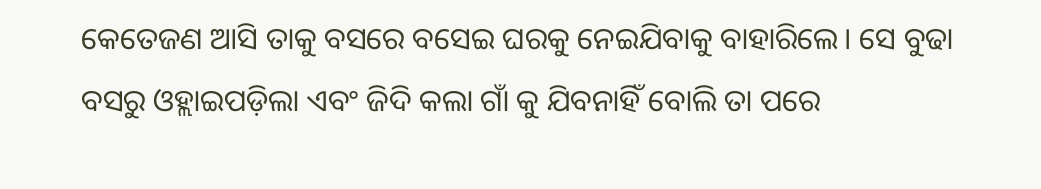କେତେଜଣ ଆସି ତାକୁ ବସରେ ବସେଇ ଘରକୁ ନେଇଯିବାକୁ ବାହାରିଲେ। ସେ ବୁଢା ବସରୁ ଓହ୍ଲାଇପଡ଼ିଲା ଏବଂ ଜିଦି କଲା ଗାଁ କୁ ଯିବନାହିଁ ବୋଲି ତା ପରେ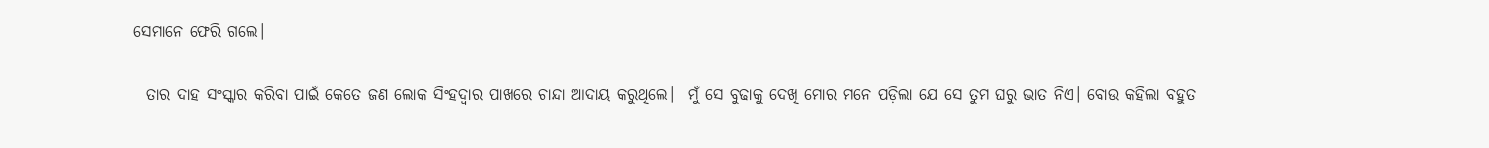ସେମାନେ ଫେରି ଗଲେ।

  ତାର ଦାହ ସଂସ୍କାର କରିବା ପାଇଁ କେତେ ଜଣ ଲୋକ ସିଂହଦ୍ୱାର ପାଖରେ ଚାନ୍ଦା ଆଦାୟ କରୁଥିଲେ।  ମୁଁ ସେ ବୁଢାକୁ ଦେଖି ମୋର ମନେ ପଡ଼ିଲା ଯେ ସେ ତୁମ ଘରୁ ଭାତ ନିଏ। ବୋଉ କହିଲା ବହୁତ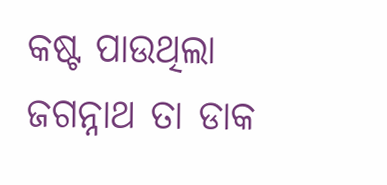କଷ୍ଟ ପାଉଥିଲା ଜଗନ୍ନାଥ ତା ଡାକ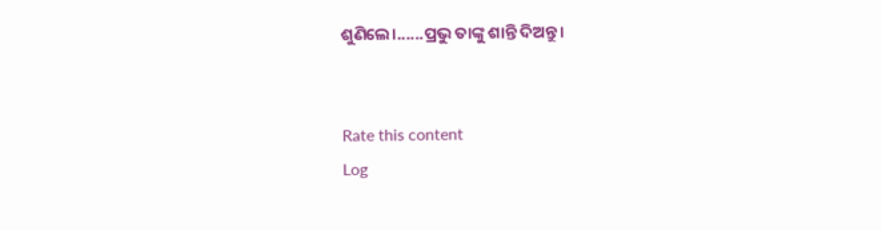ଶୁଣିଲେ।......ପ୍ରଭୁ ତାଙ୍କୁ ଶାନ୍ତି ଦିଅନ୍ତୁ।


Rate this content
Log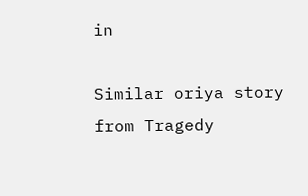in

Similar oriya story from Tragedy